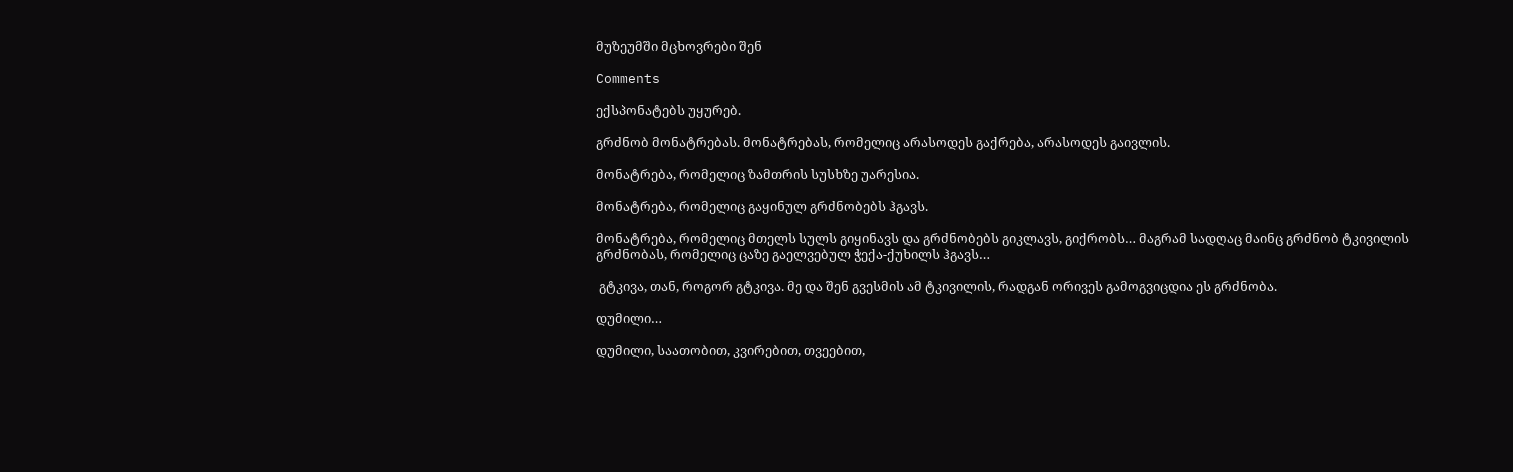მუზეუმში მცხოვრები შენ

Comments

ექსპონატებს უყურებ.

გრძნობ მონატრებას. მონატრებას, რომელიც არასოდეს გაქრება, არასოდეს გაივლის.

მონატრება, რომელიც ზამთრის სუსხზე უარესია.

მონატრება, რომელიც გაყინულ გრძნობებს ჰგავს.

მონატრება, რომელიც მთელს სულს გიყინავს და გრძნობებს გიკლავს, გიქრობს… მაგრამ სადღაც მაინც გრძნობ ტკივილის გრძნობას, რომელიც ცაზე გაელვებულ ჭექა-ქუხილს ჰგავს…

 გტკივა, თან, როგორ გტკივა. მე და შენ გვესმის ამ ტკივილის, რადგან ორივეს გამოგვიცდია ეს გრძნობა.

დუმილი…

დუმილი, საათობით, კვირებით, თვეებით,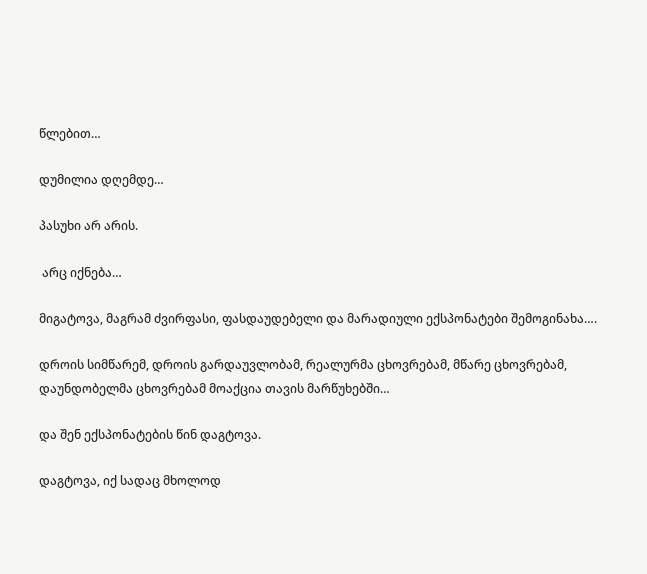წლებით…

დუმილია დღემდე…

პასუხი არ არის.

 არც იქნება…

მიგატოვა, მაგრამ ძვირფასი, ფასდაუდებელი და მარადიული ექსპონატები შემოგინახა….

დროის სიმწარემ, დროის გარდაუვლობამ, რეალურმა ცხოვრებამ, მწარე ცხოვრებამ, დაუნდობელმა ცხოვრებამ მოაქცია თავის მარწუხებში…

და შენ ექსპონატების წინ დაგტოვა.

დაგტოვა, იქ სადაც მხოლოდ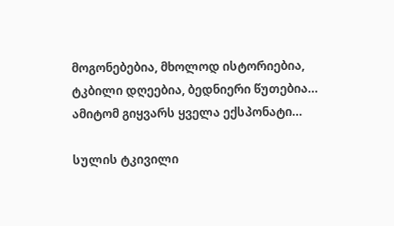მოგონებებია, მხოლოდ ისტორიებია, ტკბილი დღეებია, ბედნიერი წუთებია… ამიტომ გიყვარს ყველა ექსპონატი…

სულის ტკივილი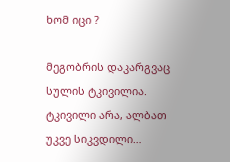ხომ იცი ?

მეგობრის დაკარგვაც სულის ტკივილია. ტკივილი არა, ალბათ უკვე სიკვდილი…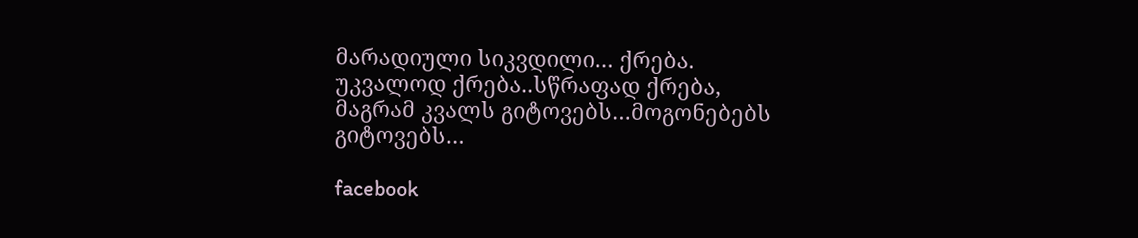მარადიული სიკვდილი… ქრება. უკვალოდ ქრება..სწრაფად ქრება, მაგრამ კვალს გიტოვებს…მოგონებებს გიტოვებს…

facebook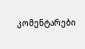კომენტარები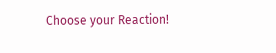Choose your Reaction!